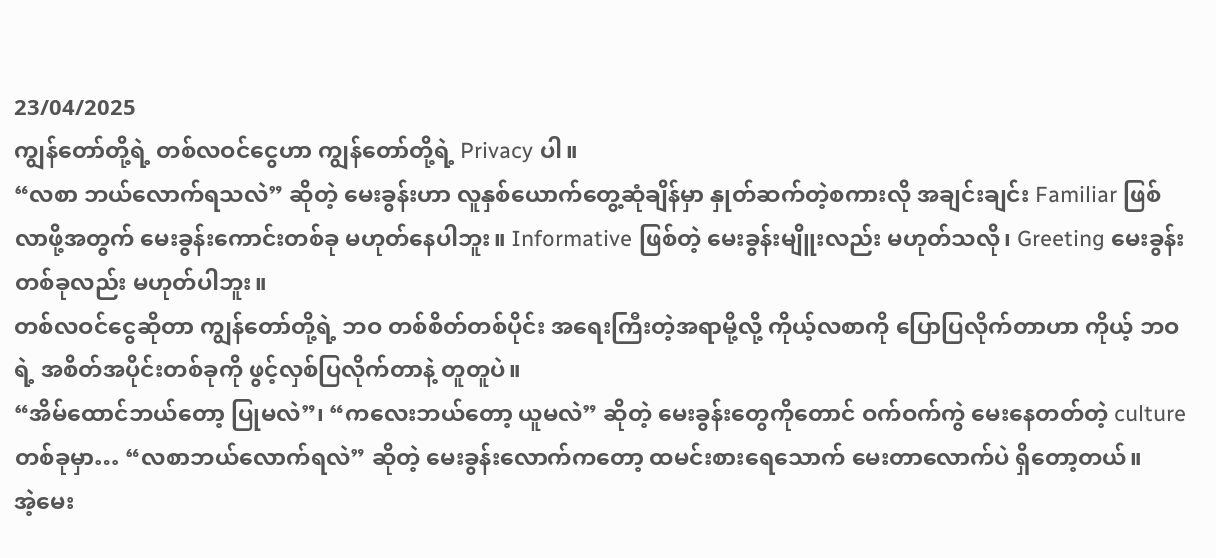23/04/2025
ကျွန်တော်တို့ရဲ့ တစ်လဝင်ငွေဟာ ကျွန်တော်တို့ရဲ့ Privacy ပါ။
“လစာ ဘယ်လောက်ရသလဲ” ဆိုတဲ့ မေးခွန်းဟာ လူနှစ်ယောက်တွေ့ဆုံချိန်မှာ နှုတ်ဆက်တဲ့စကားလို အချင်းချင်း Familiar ဖြစ်လာဖို့အတွက် မေးခွန်းကောင်းတစ်ခု မဟုတ်နေပါဘူး။ Informative ဖြစ်တဲ့ မေးခွန်းမျိူးလည်း မဟုတ်သလို၊ Greeting မေးခွန်း တစ်ခုလည်း မဟုတ်ပါဘူး။
တစ်လဝင်ငွေဆိုတာ ကျွန်တော်တို့ရဲ့ ဘဝ တစ်စိတ်တစ်ပိုင်း အရေးကြီးတဲ့အရာမို့လို့ ကိုယ့်လစာကို ပြောပြလိုက်တာဟာ ကိုယ့် ဘဝရဲ့ အစိတ်အပိုင်းတစ်ခုကို ဖွင့်လှစ်ပြလိုက်တာနဲ့ တူတူပဲ။
“အိမ်ထောင်ဘယ်တော့ ပြုမလဲ”၊ “ကလေးဘယ်တော့ ယူမလဲ” ဆိုတဲ့ မေးခွန်းတွေကိုတောင် ဝက်ဝက်ကွဲ မေးနေတတ်တဲ့ culture တစ်ခုမှာ… “လစာဘယ်လောက်ရလဲ” ဆိုတဲ့ မေးခွန်းလောက်ကတော့ ထမင်းစားရေသောက် မေးတာလောက်ပဲ ရှိတော့တယ်။
အဲ့မေး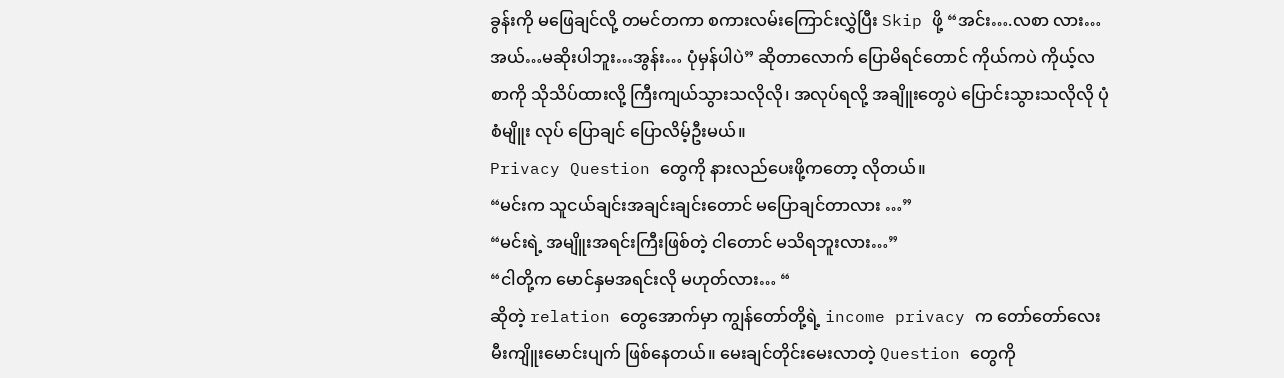ခွန်းကို မဖြေချင်လို့ တမင်တကာ စကားလမ်းကြောင်းလွှဲပြီး Skip ဖို့ “အင်း….လစာ လား…အယ်…မဆိုးပါဘူး…အွန်း… ပုံမှန်ပါပဲ” ဆိုတာလောက် ပြောမိရင်တောင် ကိုယ်ကပဲ ကိုယ့်လစာကို သိုသိပ်ထားလို့ ကြီးကျယ်သွားသလိုလို၊ အလုပ်ရလို့ အချိူးတွေပဲ ပြောင်းသွားသလိုလို ပုံစံမျိူး လုပ် ပြောချင် ပြောလိမ့်ဦးမယ်။
Privacy Question တွေကို နားလည်ပေးဖို့ကတော့ လိုတယ်။
“မင်းက သူငယ်ချင်းအချင်းချင်းတောင် မပြောချင်တာလား …”
“မင်းရဲ့ အမျိူးအရင်းကြီးဖြစ်တဲ့ ငါတောင် မသိရဘူးလား…”
“ငါတို့က မောင်နှမအရင်းလို မဟုတ်လား… “
ဆိုတဲ့ relation တွေအောက်မှာ ကျွန်တော်တို့ရဲ့ income privacy က တော်တော်လေး မီးကျိူးမောင်းပျက် ဖြစ်နေတယ်။ မေးချင်တိုင်းမေးလာတဲ့ Question တွေကို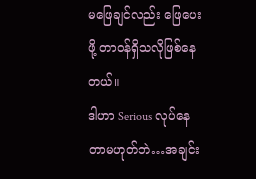မဖြေချင်လည်း ဖြေပေးဖို့ တာဝန်ရှိသလိုဖြစ်နေတယ်။
ဒါဟာ Serious လုပ်နေတာမဟုတ်ဘဲ…အချင်း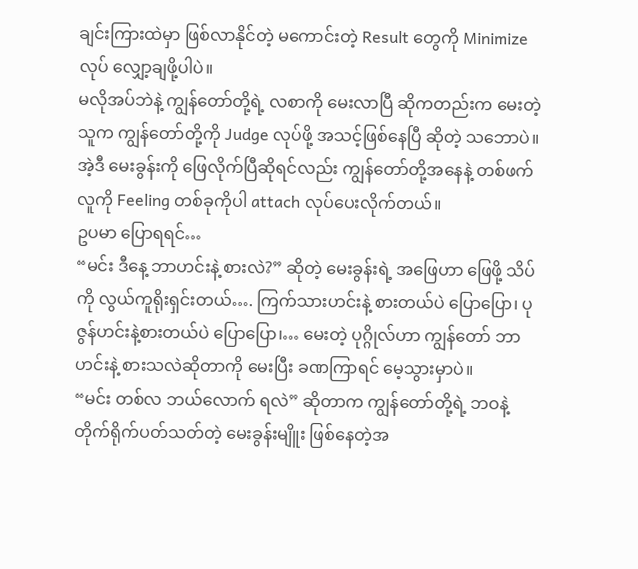ချင်းကြားထဲမှာ ဖြစ်လာနိုင်တဲ့ မကောင်းတဲ့ Result တွေကို Minimize လုပ် လျှော့ချဖို့ပါပဲ။
မလိုအပ်ဘဲနဲ့ ကျွန်တော်တို့ရဲ့ လစာကို မေးလာပြီ ဆိုကတည်းက မေးတဲ့ သူက ကျွန်တော်တို့ကို Judge လုပ်ဖို့ အသင့်ဖြစ်နေပြီ ဆိုတဲ့ သဘောပဲ။ အဲ့ဒီ မေးခွန်းကို ဖြေလိုက်ပြီဆိုရင်လည်း ကျွန်တော်တို့အနေနဲ့ တစ်ဖက်လူကို Feeling တစ်ခုကိုပါ attach လုပ်ပေးလိုက်တယ်။
ဥပမာ ပြောရရင်…
“မင်း ဒီနေ့ ဘာဟင်းနဲ့ စားလဲ?” ဆိုတဲ့ မေးခွန်းရဲ့ အဖြေဟာ ဖြေဖို့ သိပ်ကို လွယ်ကူရိုးရှင်းတယ်…. ကြက်သားဟင်းနဲ့ စားတယ်ပဲ ပြောပြော၊ ပုဇွန်ဟင်းနဲ့စားတယ်ပဲ ပြောပြော၊… မေးတဲ့ ပုဂ္ဂိုလ်ဟာ ကျွန်တော် ဘာဟင်းနဲ့ စားသလဲဆိုတာကို မေးပြီး ခဏကြာရင် မေ့သွားမှာပဲ။
“မင်း တစ်လ ဘယ်လောက် ရလဲ” ဆိုတာက ကျွန်တော်တို့ရဲ့ ဘဝနဲ့ တိုက်ရိုက်ပတ်သတ်တဲ့ မေးခွန်းမျိူး ဖြစ်နေတဲ့အ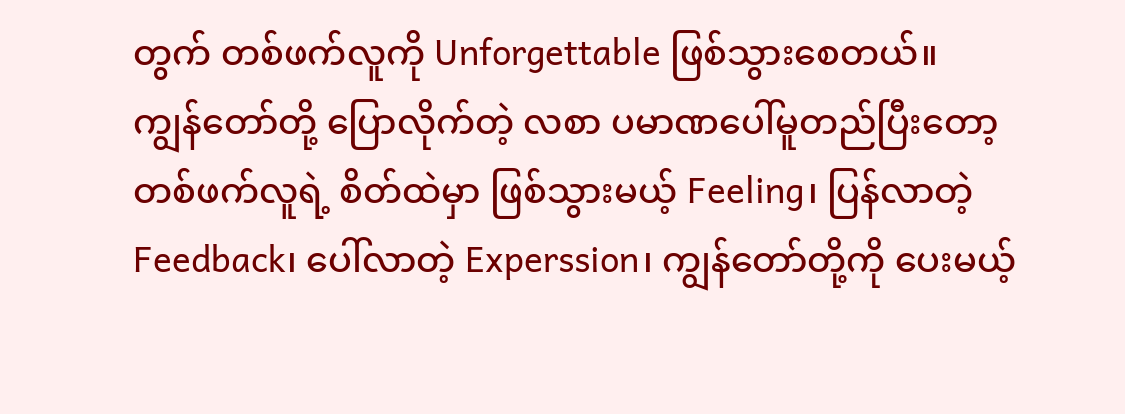တွက် တစ်ဖက်လူကို Unforgettable ဖြစ်သွားစေတယ်။
ကျွန်တော်တို့ ပြောလိုက်တဲ့ လစာ ပမာဏပေါ်မူတည်ပြီးတော့ တစ်ဖက်လူရဲ့ စိတ်ထဲမှာ ဖြစ်သွားမယ့် Feeling၊ ပြန်လာတဲ့ Feedback၊ ပေါ်လာတဲ့ Experssion၊ ကျွန်တော်တို့ကို ပေးမယ့်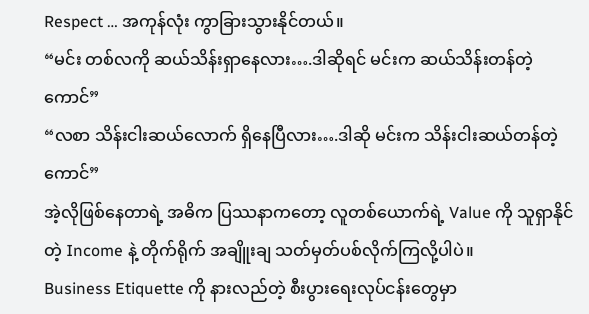Respect … အကုန်လုံး ကွာခြားသွားနိုင်တယ်။
“မင်း တစ်လကို ဆယ်သိန်းရှာနေလား….ဒါဆိုရင် မင်းက ဆယ်သိန်းတန်တဲ့ ကောင်”
“လစာ သိန်းငါးဆယ်လောက် ရှိနေပြီလား….ဒါဆို မင်းက သိန်းငါးဆယ်တန်တဲ့ကောင်”
အဲ့လိုဖြစ်နေတာရဲ့ အဓိက ပြဿနာကတော့ လူတစ်ယောက်ရဲ့ Value ကို သူရှာနိုင်တဲ့ Income နဲ့ တိုက်ရိုက် အချိူးချ သတ်မှတ်ပစ်လိုက်ကြလို့ပါပဲ။
Business Etiquette ကို နားလည်တဲ့ စီးပွားရေးလုပ်ငန်းတွေမှာ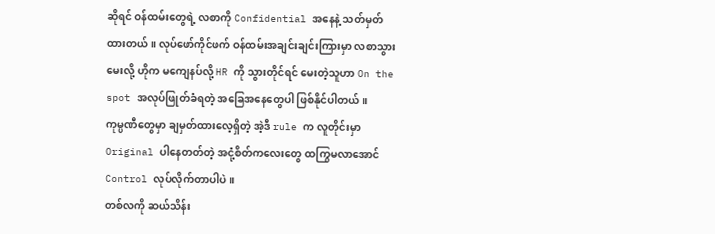ဆိုရင် ဝန်ထမ်းတွေရဲ့ လစာကို Confidential အနေနဲ့ သတ်မှတ်ထားတယ်။ လုပ်ဖော်ကိုင်ဖက် ဝန်ထမ်းအချင်းချင်းကြားမှာ လစာသွားမေးလို့ ဟိုက မကျေနပ်လို့ HR ကို သွားတိုင်ရင် မေးတဲ့သူဟာ On the spot အလုပ်ဖြုတ်ခံရတဲ့ အခြေအနေတွေပါ ဖြစ်နိုင်ပါတယ်။
ကုမ္ပဏီတွေမှာ ချမှတ်ထားလေ့ရှိတဲ့ အဲ့ဒီ rule က လူတိုင်းမှာ Original ပါနေတတ်တဲ့ အငုံ့စိတ်ကလေးတွေ ထကြွမလာအောင် Control လုပ်လိုက်တာပါပဲ။
တစ်လကို ဆယ်သိန်း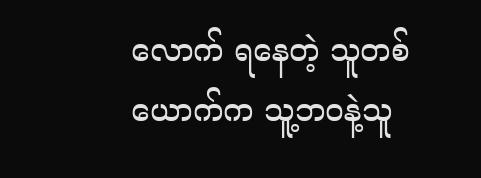လောက် ရနေတဲ့ သူတစ်ယောက်က သူ့ဘဝနဲ့သူ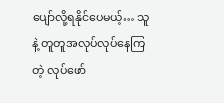ပျော်လို့ရနိုင်ပေမယ့်… သူနဲ့ တူတူအလုပ်လုပ်နေကြတဲ့ လုပ်ဖော်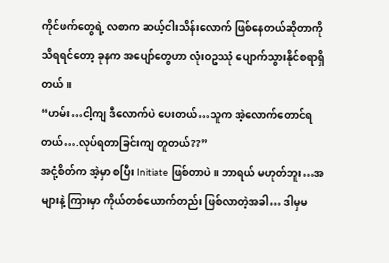ကိုင်ဖက်တွေရဲ့ လစာက ဆယ့်ငါးသိန်းလောက် ဖြစ်နေတယ်ဆိုတာကို သိရရင်တော့ ခုနက အပျော်တွေဟာ လုံးဝဥဿုံ ပျောက်သွားနိုင်စရာရှိတယ်။
“ဟမ်း…ငါ့ကျ ဒီလောက်ပဲ ပေးတယ်…သူက အဲ့လောက်တောင်ရတယ်….လုပ်ရတာခြင်းကျ တူတယ်??”
အငုံ့စိတ်က အဲ့မှာ စပြီး Initiate ဖြစ်တာပဲ။ ဘာရယ် မဟုတ်ဘူး…အများနဲ့ ကြားမှာ ကိုယ်တစ်ယောက်တည်း ဖြစ်လာတဲ့အခါ… ဒါမှမ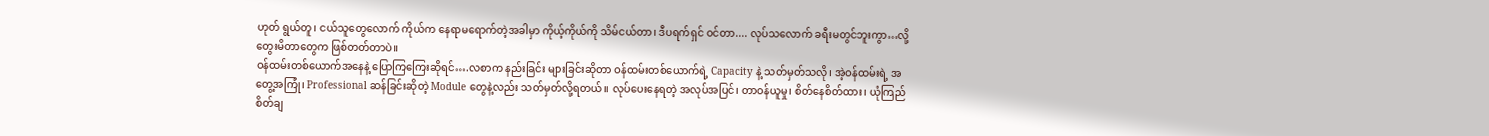ဟုတ် ရွယ်တူ၊ ငယ်သူတွေလောက် ကိုယ်က နေရာမရောက်တဲ့အခါမှာ ကိုယ့်ကိုယ်ကို သိမ်ငယ်တာ၊ ဒီပရက်ရှင် ဝင်တာ.... လုပ်သလောက် ခရီးမတွင်ဘူးကွာ…လို့ တွေးမိတာတွေက ဖြစ်တတ်တာပဲ။
ဝန်ထမ်းတစ်ယောက်အနေနဲ့ ပြောကြကြေးဆိုရင်….လစာက နည်းခြင်း များခြင်းဆိုတာ ဝန်ထမ်းတစ်ယောက်ရဲ့ Capacity နဲ့ သတ်မှတ်သလို၊ အဲ့ဝန်ထမ်းရဲ့ အတွေ့အကြုံ၊ Professional ဆန်ခြင်းဆိုတဲ့ Module တွေနဲ့လည်း သတ်မှတ်လို့ရတယ်။ လုပ်ပေးနေရတဲ့ အလုပ်အပြင်၊ တာဝန်ယူမှု၊ စိတ်နေစိတ်ထား၊ ယုံကြည်စိတ်ချ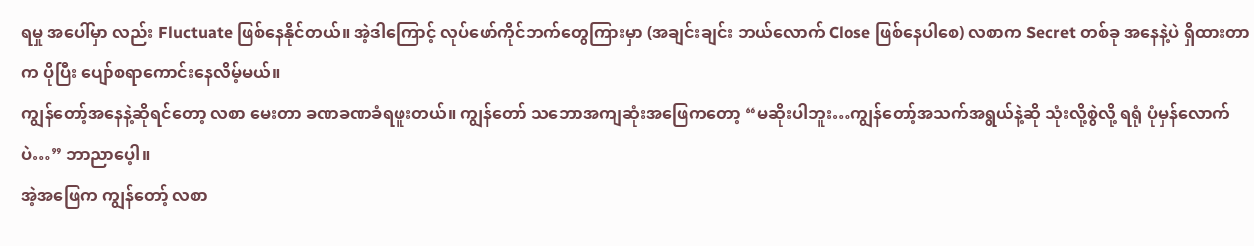ရမှု အပေါ်မှာ လည်း Fluctuate ဖြစ်နေနိုင်တယ်။ အဲ့ဒါကြောင့် လုပ်ဖော်ကိုင်ဘက်တွေကြားမှာ (အချင်းချင်း ဘယ်လောက် Close ဖြစ်နေပါစေ) လစာက Secret တစ်ခု အနေနဲ့ပဲ ရှိထားတာက ပိုပြီး ပျော်စရာကောင်းနေလိမ့်မယ်။
ကျွန်တော့်အနေနဲ့ဆိုရင်တော့ လစာ မေးတာ ခဏခဏခံရဖူးတယ်။ ကျွန်တော် သဘောအကျဆုံးအဖြေကတော့ “မဆိုးပါဘူး…ကျွန်တော့်အသက်အရွယ်နဲ့ဆို သုံးလို့စွဲလို့ ရရုံ ပုံမှန်လောက်ပဲ…” ဘာညာပေ့ါ။
အဲ့အဖြေက ကျွန်တော့် လစာ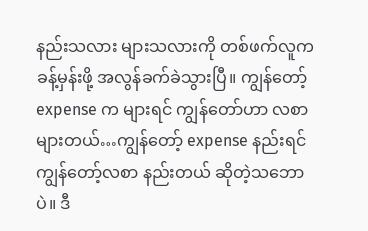နည်းသလား များသလားကို တစ်ဖက်လူက ခန့်မှန်းဖို့ အလွန်ခက်ခဲသွားပြီ။ ကျွန်တော့် expense က များရင် ကျွန်တော်ဟာ လစာများတယ်…ကျွန်တော့် expense နည်းရင် ကျွန်တော့်လစာ နည်းတယ် ဆိုတဲ့သဘောပဲ။ ဒီ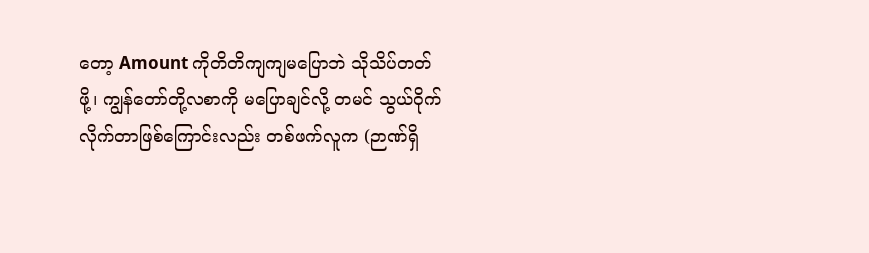တော့ Amount ကိုတိတိကျကျမပြောဘဲ သိုသိပ်တတ်ဖို့၊ ကျွန်တော်တို့လစာကို မပြောချင်လို့ တမင် သွယ်ဝိုက်လိုက်တာဖြစ်ကြောင်းလည်း တစ်ဖက်လူက (ဉာဏ်ရှိ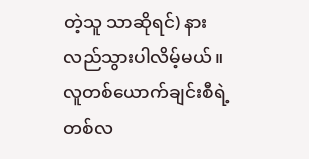တဲ့သူ သာဆိုရင်) နားလည်သွားပါလိမ့်မယ်။
လူတစ်ယောက်ချင်းစီရဲ့ တစ်လ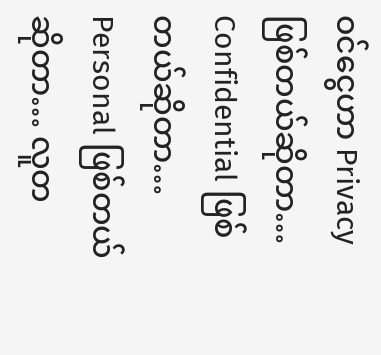ဝင်ငွေဟာ Privacy ဖြစ်တယ်ဆိုတာ… Confidential ဖြစ်တယ်ဆိုတာ… Personal ဖြစ်တယ်ဆိုတာ… လူတ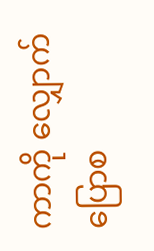ကာကို လျှောက်ပြောစ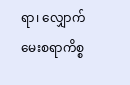ရာ၊ လျှောက်မေးစရာကိစ္စ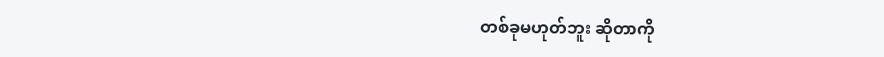တစ်ခုမဟုတ်ဘူး ဆိုတာကို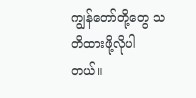ကျွန်တော်တို့တွေ သတိထားဖို့လိုပါတယ်။